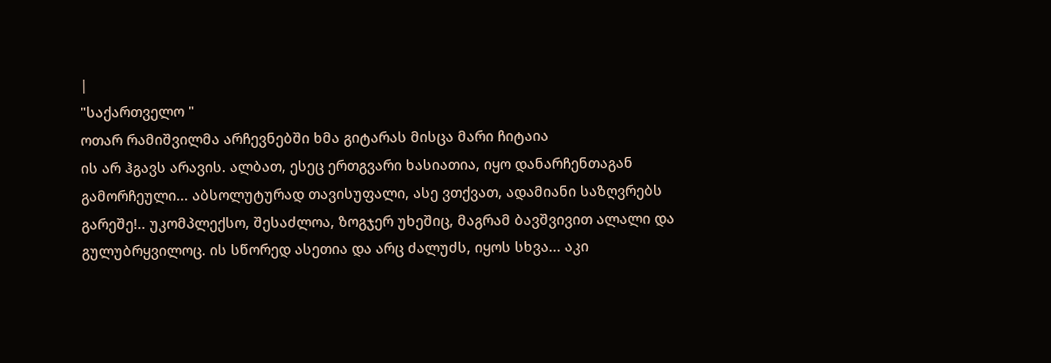|
"საქართველო "
ოთარ რამიშვილმა არჩევნებში ხმა გიტარას მისცა მარი ჩიტაია
ის არ ჰგავს არავის. ალბათ, ესეც ერთგვარი ხასიათია, იყო დანარჩენთაგან გამორჩეული... აბსოლუტურად თავისუფალი, ასე ვთქვათ, ადამიანი საზღვრებს გარეშე!.. უკომპლექსო, შესაძლოა, ზოგჯერ უხეშიც, მაგრამ ბავშვივით ალალი და გულუბრყვილოც. ის სწორედ ასეთია და არც ძალუძს, იყოს სხვა... აკი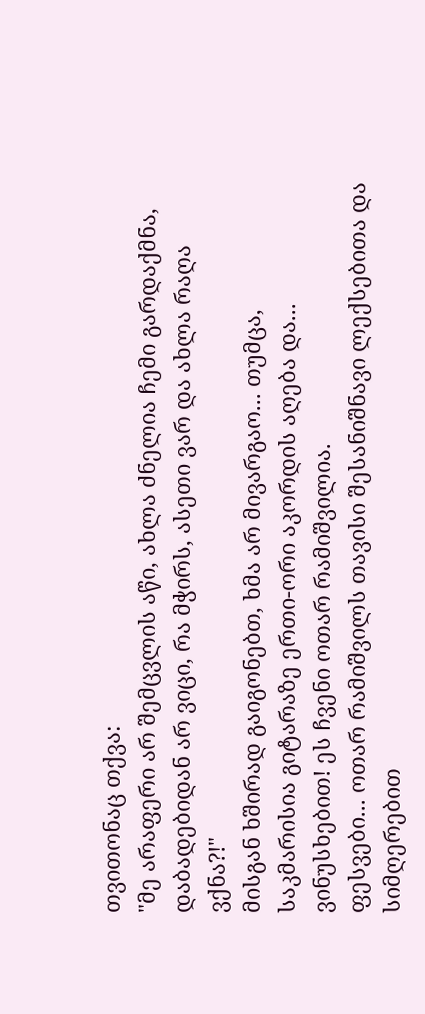თვითონაც თქვა:
"მე არაფერი არ შემცვლის აწი, ახლა ძნელია ჩემი გარდაქმნა, დაბადებიდან არ ვიცი, რა მჭირს, ასეთი ვარ და ახლა რაღა ვქნა?!"
მისგან ხშირად გაიგონებთ, ხმა არ მივარგაო... თუმცა, საკმარისია გიტარაზე ერთი-ორი აკორდის აღება და... ვინუსხებით! ეს ჩვენი ოთარ რამიშვილია.
ფესვები... ოთარ რამიშვილს თავისი შესანიშნავი ლექსებითა და სიმღერებით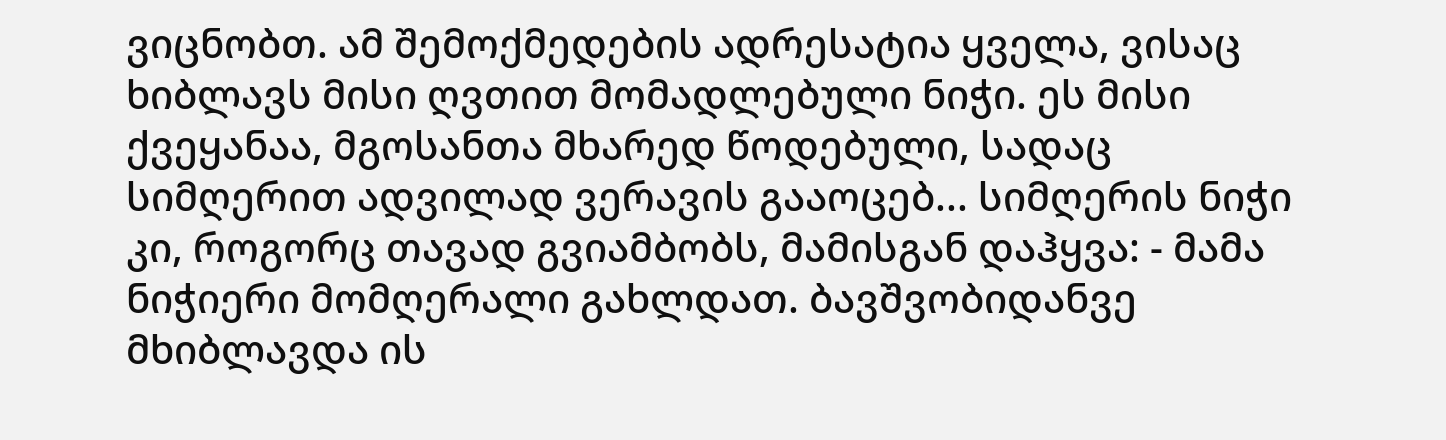ვიცნობთ. ამ შემოქმედების ადრესატია ყველა, ვისაც ხიბლავს მისი ღვთით მომადლებული ნიჭი. ეს მისი ქვეყანაა, მგოსანთა მხარედ წოდებული, სადაც სიმღერით ადვილად ვერავის გააოცებ... სიმღერის ნიჭი კი, როგორც თავად გვიამბობს, მამისგან დაჰყვა: - მამა ნიჭიერი მომღერალი გახლდათ. ბავშვობიდანვე მხიბლავდა ის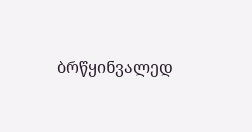ბრწყინვალედ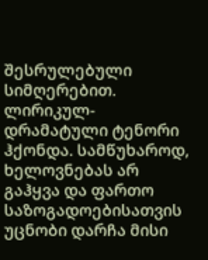შესრულებული სიმღერებით. ლირიკულ-დრამატული ტენორი ჰქონდა. სამწუხაროდ, ხელოვნებას არ გაჰყვა და ფართო საზოგადოებისათვის უცნობი დარჩა მისი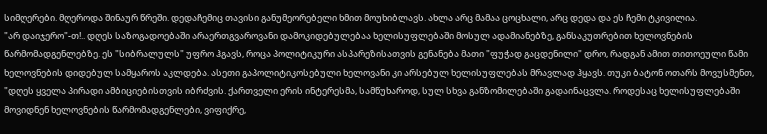სიმღერები. მღეროდა შინაურ წრეში. დედაჩემიც თავისი განუმეორებელი ხმით მოუხიბლავს. ახლა არც მამაა ცოცხალი, არც დედა და ეს ჩემი ტკივილია.
"არ დაიჯერო"-თ!.. დღეს საზოგადოებაში არაერთგვაროვანი დამოკიდებულებაა ხელისუფლებაში მოსულ ადამიანებზე, განსაკუთრებით ხელოვნების წარმომადგენლებზე. ეს "სიბრალულს" უფრო ჰგავს, როცა პოლიტიკური ასპარეზისათვის გენანება მათი "ფუჭად გაცდენილი" დრო, რადგან ამით თითოეული წამი ხელოვნების დიდებულ სამყაროს აკლდება. ასეთი გაპოლიტიკოსებული ხელოვანი კი არსებულ ხელისუფლებას მრავლად ჰყავს. თუკი ბატონ ოთარს მოვუსმენთ, "დღეს ყველა პირადი ამბიციებისთვის იბრძვის. ქართველი ერის ინტერესმა, სამწუხაროდ, სულ სხვა განზომილებაში გადაინაცვლა. როდესაც ხელისუფლებაში მოვიდნენ ხელოვნების წარმომადგენლები, ვიფიქრე,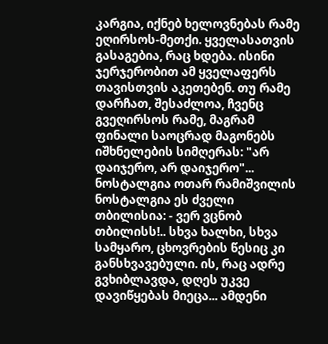კარგია, იქნებ ხელოვნებას რამე ეღირსოს-მეთქი. ყველასათვის გასაგებია, რაც ხდება. ისინი ჯერჯერობით ამ ყველაფერს თავისთვის აკეთებენ. თუ რამე დარჩათ, შესაძლოა, ჩვენც გვეღირსოს რამე, მაგრამ ფინალი საოცრად მაგონებს იშხნელების სიმღერას: "არ დაიჯერო, არ დაიჯერო"...
ნოსტალგია ოთარ რამიშვილის ნოსტალგია ეს ძველი თბილისია: - ვერ ვცნობ თბილისს!.. სხვა ხალხი, სხვა სამყარო, ცხოვრების წესიც კი განსხვავებული. ის, რაც ადრე გვხიბლავდა, დღეს უკვე დავიწყებას მიეცა... ამდენი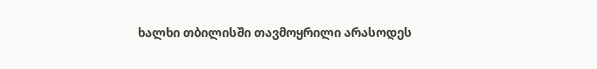ხალხი თბილისში თავმოყრილი არასოდეს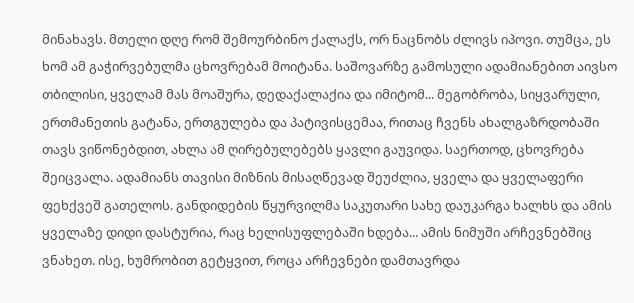მინახავს. მთელი დღე რომ შემოურბინო ქალაქს, ორ ნაცნობს ძლივს იპოვი. თუმცა, ეს ხომ ამ გაჭირვებულმა ცხოვრებამ მოიტანა. საშოვარზე გამოსული ადამიანებით აივსო თბილისი, ყველამ მას მოაშურა, დედაქალაქია და იმიტომ... მეგობრობა, სიყვარული, ერთმანეთის გატანა, ერთგულება და პატივისცემაა, რითაც ჩვენს ახალგაზრდობაში თავს ვიწონებდით, ახლა ამ ღირებულებებს ყავლი გაუვიდა. საერთოდ, ცხოვრება შეიცვალა. ადამიანს თავისი მიზნის მისაღწევად შეუძლია, ყველა და ყველაფერი ფეხქვეშ გათელოს. განდიდების წყურვილმა საკუთარი სახე დაუკარგა ხალხს და ამის ყველაზე დიდი დასტურია, რაც ხელისუფლებაში ხდება... ამის ნიმუში არჩევნებშიც ვნახეთ. ისე, ხუმრობით გეტყვით, როცა არჩევნები დამთავრდა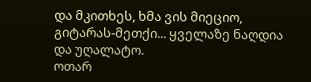და მკითხეს, ხმა ვის მიეციო, გიტარას-მეთქი... ყველაზე ნაღდია და უღალატო.
ოთარ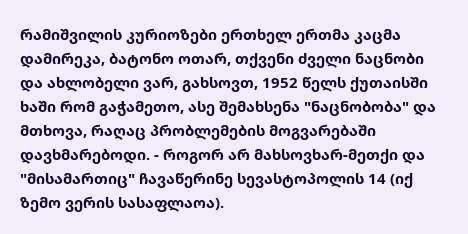რამიშვილის კურიოზები ერთხელ ერთმა კაცმა დამირეკა, ბატონო ოთარ, თქვენი ძველი ნაცნობი და ახლობელი ვარ, გახსოვთ, 1952 წელს ქუთაისში ხაში რომ გაჭამეთო, ასე შემახსენა "ნაცნობობა" და მთხოვა, რაღაც პრობლემების მოგვარებაში დავხმარებოდი. - როგორ არ მახსოვხარ-მეთქი და "მისამართიც" ჩავაწერინე სევასტოპოლის 14 (იქ ზემო ვერის სასაფლაოა).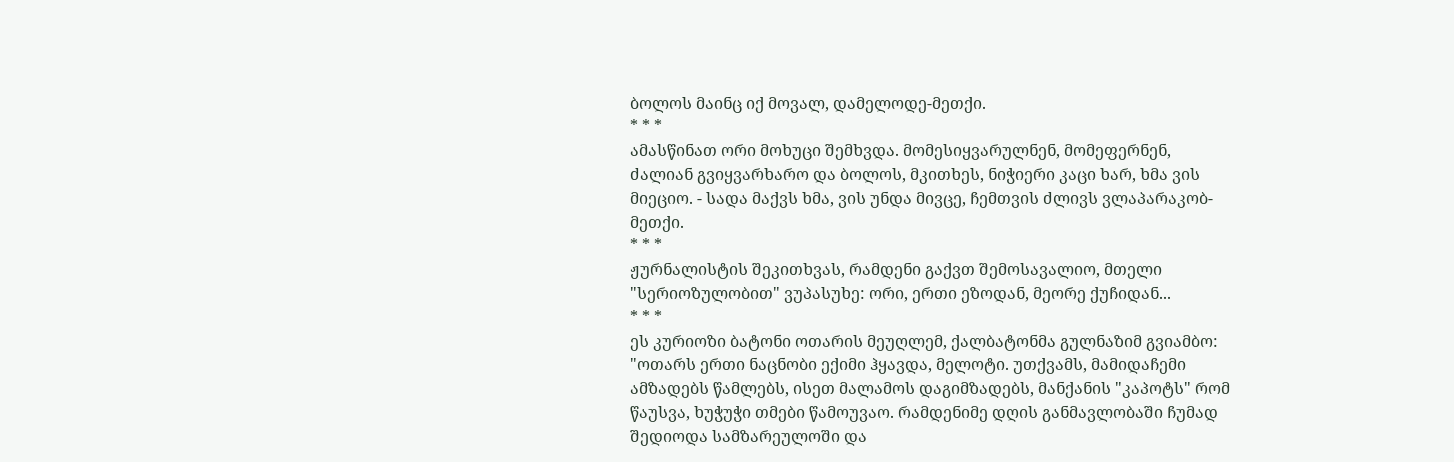ბოლოს მაინც იქ მოვალ, დამელოდე-მეთქი.
* * *
ამასწინათ ორი მოხუცი შემხვდა. მომესიყვარულნენ, მომეფერნენ, ძალიან გვიყვარხარო და ბოლოს, მკითხეს, ნიჭიერი კაცი ხარ, ხმა ვის მიეციო. - სადა მაქვს ხმა, ვის უნდა მივცე, ჩემთვის ძლივს ვლაპარაკობ-მეთქი.
* * *
ჟურნალისტის შეკითხვას, რამდენი გაქვთ შემოსავალიო, მთელი "სერიოზულობით" ვუპასუხე: ორი, ერთი ეზოდან, მეორე ქუჩიდან...
* * *
ეს კურიოზი ბატონი ოთარის მეუღლემ, ქალბატონმა გულნაზიმ გვიამბო: "ოთარს ერთი ნაცნობი ექიმი ჰყავდა, მელოტი. უთქვამს, მამიდაჩემი ამზადებს წამლებს, ისეთ მალამოს დაგიმზადებს, მანქანის "კაპოტს" რომ წაუსვა, ხუჭუჭი თმები წამოუვაო. რამდენიმე დღის განმავლობაში ჩუმად შედიოდა სამზარეულოში და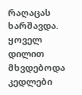რაღაცას ხარშავდა. ყოველ დილით მხვდებოდა კედლები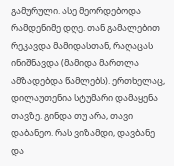გამურული. ასე მეორდებოდა რამდენიმე დღე. თან გამალებით რეკავდა მამიდასთან, რაღაცას ინიშნავდა (მამიდა მართლა ამზადებდა წამლებს). ერთხელაც, დილაუთენია სტუმარი დამაყენა თავზე. გინდა თუ არა, თავი დაბანეო. რას ვიზამდი, დავბანე და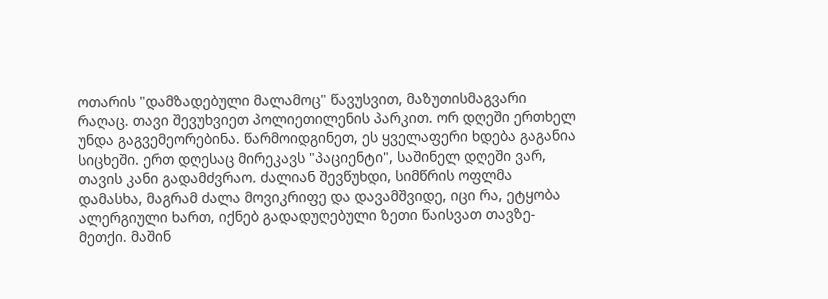ოთარის "დამზადებული მალამოც" წავუსვით, მაზუთისმაგვარი რაღაც. თავი შევუხვიეთ პოლიეთილენის პარკით. ორ დღეში ერთხელ უნდა გაგვემეორებინა. წარმოიდგინეთ, ეს ყველაფერი ხდება გაგანია სიცხეში. ერთ დღესაც მირეკავს "პაციენტი", საშინელ დღეში ვარ, თავის კანი გადამძვრაო. ძალიან შევწუხდი, სიმწრის ოფლმა დამასხა, მაგრამ ძალა მოვიკრიფე და დავამშვიდე, იცი რა, ეტყობა ალერგიული ხართ, იქნებ გადადუღებული ზეთი წაისვათ თავზე-მეთქი. მაშინ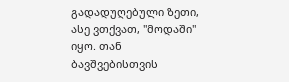გადადუღებული ზეთი, ასე ვთქვათ, "მოდაში" იყო. თან ბავშვებისთვის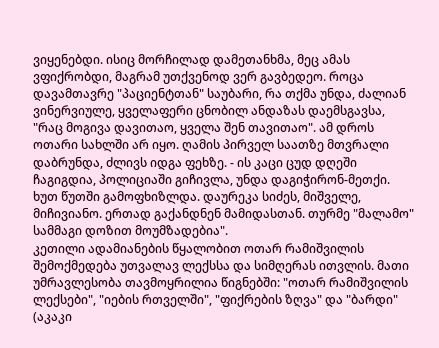ვიყენებდი. ისიც მორჩილად დამეთანხმა, მეც ამას ვფიქრობდი, მაგრამ უთქვენოდ ვერ გავბედეო. როცა დავამთავრე "პაციენტთან" საუბარი, რა თქმა უნდა, ძალიან ვინერვიულე, ყველაფერი ცნობილ ანდაზას დაემსგავსა, "რაც მოგივა დავითაო, ყველა შენ თავითაო". ამ დროს ოთარი სახლში არ იყო. ღამის პირველ საათზე მთვრალი დაბრუნდა, ძლივს იდგა ფეხზე. - ის კაცი ცუდ დღეში ჩაგიგდია, პოლიციაში გიჩივლა, უნდა დაგიჭირონ-მეთქი. ხუთ წუთში გამოფხიზლდა. დაურეკა სიძეს, მიშველე, მიჩივიანო. ერთად გაქანდნენ მამიდასთან. თურმე "მალამო" სამმაგი დოზით მოუმზადებია".
კეთილი ადამიანების წყალობით ოთარ რამიშვილის შემოქმედება უთვალავ ლექსსა და სიმღერას ითვლის. მათი უმრავლესობა თავმოყრილია წიგნებში: "ოთარ რამიშვილის ლექსები", "იების რთველში", "ფიქრების ზღვა" და "ბარდი" (აკაკი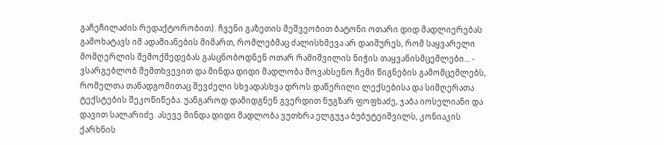გაჩეჩილაძის რედაქტორობით). ჩვენი გაზეთის მეშვეობით ბატონი ოთარი დიდ მადლიერებას გამოხატავს იმ ადამიანების მიმართ, რომლებმაც ძალისხმევა არ დაიშურეს, რომ საყვარელი მომღერლის შემოქმედებას გასცნობოდნენ ოთარ რამიშვილის ნიჭის თაყვანისმცემლები... - ვსარგებლობ შემთხვევით და მინდა დიდი მადლობა მოვახსენო ჩემი წიგნების გამომცემლებს, რომელთა თანადგომითაც შევძელი სხვადასხვა დროს დაწერილი ლექსებისა და სიმღერათა ტექსტების შეკოწიწება. უანგაროდ დამიდგნენ გვერდით ნუგზარ ფოფხაძე, ჯაბა იოსელიანი და დავით სალარიძე. ასევე მინდა დიდი მადლობა ვუთხრა ელგუჯა ბუბუტეიშვილს, კონიაკის ქარხნის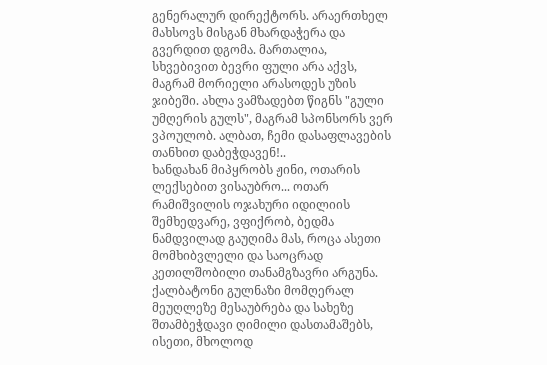გენერალურ დირექტორს. არაერთხელ მახსოვს მისგან მხარდაჭერა და გვერდით დგომა. მართალია, სხვებივით ბევრი ფული არა აქვს, მაგრამ მორიელი არასოდეს უზის ჯიბეში. ახლა ვამზადებთ წიგნს "გული უმღერის გულს", მაგრამ სპონსორს ვერ ვპოულობ. ალბათ, ჩემი დასაფლავების თანხით დაბეჭდავენ!..
ხანდახან მიპყრობს ჟინი, ოთარის ლექსებით ვისაუბრო... ოთარ რამიშვილის ოჯახური იდილიის შემხედვარე, ვფიქრობ, ბედმა ნამდვილად გაუღიმა მას, როცა ასეთი მომხიბვლელი და საოცრად კეთილშობილი თანამგზავრი არგუნა. ქალბატონი გულნაზი მომღერალ მეუღლეზე მესაუბრება და სახეზე შთამბეჭდავი ღიმილი დასთამაშებს, ისეთი, მხოლოდ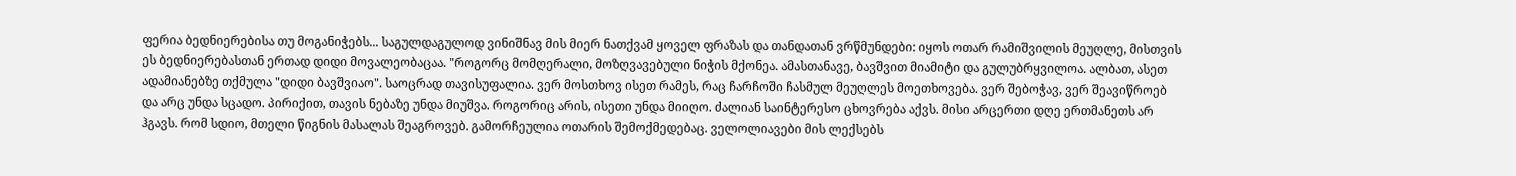ფერია ბედნიერებისა თუ მოგანიჭებს... საგულდაგულოდ ვინიშნავ მის მიერ ნათქვამ ყოველ ფრაზას და თანდათან ვრწმუნდები: იყოს ოთარ რამიშვილის მეუღლე, მისთვის ეს ბედნიერებასთან ერთად დიდი მოვალეობაცაა. "როგორც მომღერალი, მოზღვავებული ნიჭის მქონეა. ამასთანავე, ბავშვით მიამიტი და გულუბრყვილოა. ალბათ, ასეთ ადამიანებზე თქმულა "დიდი ბავშვიაო". საოცრად თავისუფალია. ვერ მოსთხოვ ისეთ რამეს, რაც ჩარჩოში ჩასმულ მეუღლეს მოეთხოვება. ვერ შებოჭავ, ვერ შეავიწროებ და არც უნდა სცადო. პირიქით, თავის ნებაზე უნდა მიუშვა. როგორიც არის, ისეთი უნდა მიიღო. ძალიან საინტერესო ცხოვრება აქვს. მისი არცერთი დღე ერთმანეთს არ ჰგავს. რომ სდიო, მთელი წიგნის მასალას შეაგროვებ. გამორჩეულია ოთარის შემოქმედებაც. ველოლიავები მის ლექსებს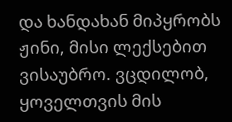და ხანდახან მიპყრობს ჟინი, მისი ლექსებით ვისაუბრო. ვცდილობ, ყოველთვის მის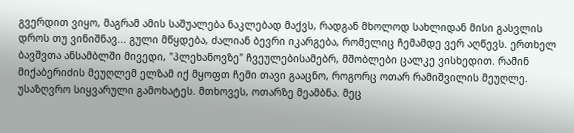გვერდით ვიყო, მაგრამ ამის საშუალება ნაკლებად მაქვს, რადგან მხოლოდ სახლიდან მისი გასვლის დროს თუ ვინიშნავ... გული მწყდება, ძალიან ბევრი იკარგება, რომელიც ჩემამდე ვერ აღწევს. ერთხელ ბავშვთა ანსამბლში მივედი, "პლეხანოვზე" ჩვეულებისამებრ, მშობლები ცალკე ვისხედით. რამინ მიქაბერიძის მეუღლემ ელზამ იქ მყოფთ ჩემი თავი გააცნო, როგორც ოთარ რამიშვილის მეუღლე. უსაზღვრო სიყვარული გამოხატეს. მთხოვეს, ოთარზე მეამბნა. მეც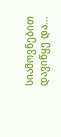სიამოვნებით დავიწყე და...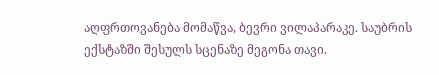აღფრთოვანება მომაწვა, ბევრი ვილაპარაკე. საუბრის ექსტაზში შესულს სცენაზე მეგონა თავი.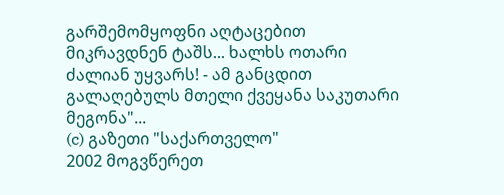გარშემომყოფნი აღტაცებით მიკრავდნენ ტაშს... ხალხს ოთარი ძალიან უყვარს! - ამ განცდით გალაღებულს მთელი ქვეყანა საკუთარი მეგონა"...
(c) გაზეთი "საქართველო"
2002 მოგვწერეთ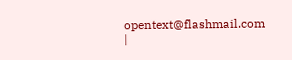opentext@flashmail.com |